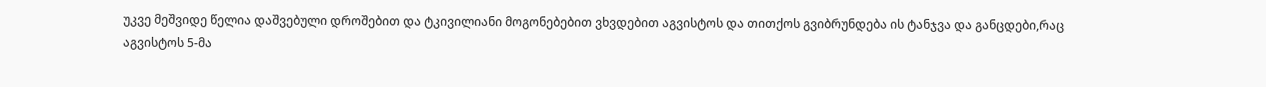უკვე მეშვიდე წელია დაშვებული დროშებით და ტკივილიანი მოგონებებით ვხვდებით აგვისტოს და თითქოს გვიბრუნდება ის ტანჯვა და განცდები,რაც აგვისტოს 5-მა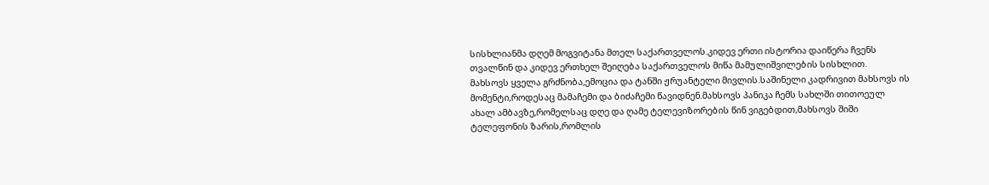სისხლიანმა დღემ მოგვიტანა მთელ საქართველოს.კიდევ ერთი ისტორია დაიწერა ჩვენს თვალწინ და კიდევ ერთხელ შეიღება საქართველოს მიწა მამულიშვილების სისხლით.
მახსოვს ყველა გრძნობა,ემოცია და ტანში ჟრუანტელი მივლის.საშინელი კადრივით მახსოვს ის მომენტი,როდესაც მამაჩემი და ბიძაჩემი წავიდნენ.მახსოვს პანიკა ჩემს სახლში თითოეულ ახალ ამბავზე,რომელსაც დღე და ღამე ტელევიზორების წინ ვიგებდით,მახსოვს შიში ტელეფონის ზარის,რომლის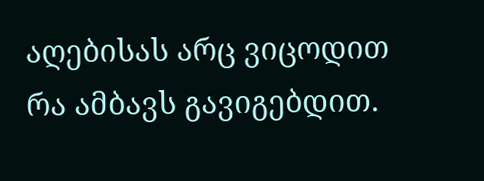აღებისას არც ვიცოდით რა ამბავს გავიგებდით.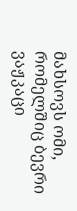მახსოვს ომი, რომელშიც ბევრი ვაჟკაცი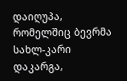დაიღუპა, რომელშიც ბევრმა სახლ-კარი დაკარგა,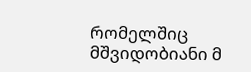რომელშიც მშვიდობიანი მ